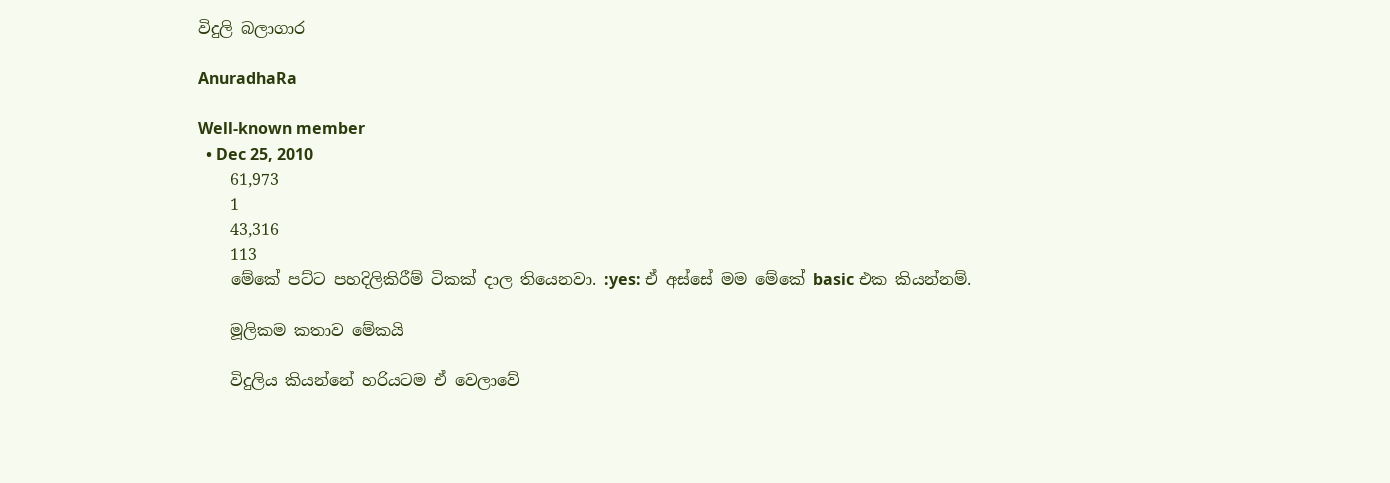විදුලි බලාගාර

AnuradhaRa

Well-known member
  • Dec 25, 2010
    61,973
    1
    43,316
    113
    මේකේ පට්ට පහදිලිකිරීම් ටිකක් දාල තියෙනවා. :yes: ඒ අස්සේ මම මේකේ basic එක කියන්නම්.

    මූලිකම කතාව මේකයි

    විදුලිය කියන්නේ හරියටම ඒ වෙලාවේ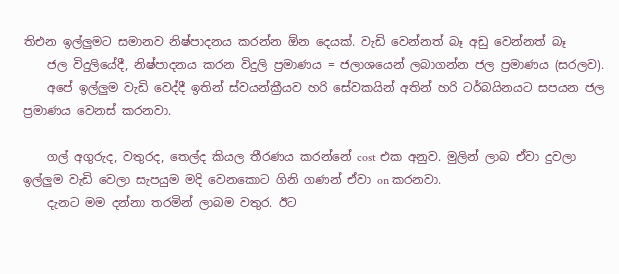තිඑන ඉල්ලුමට සමානව නිෂ්පාදනය කරන්න ඕන දෙයක්. වැඩි වෙන්නත් බෑ අඩු වෙන්නත් බෑ
    ජල විදුලියේදී, නිෂ්පාදනය කරන විදුලි ප්‍රමාණය = ජලාශයෙන් ලබාගන්න ජල ප්‍රමාණය (සරලව).
    අපේ ඉල්ලුම වැඩි වෙද්දී ඉතින් ස්වයන්ක්‍රීයව හරි සේවකයින් අතින් හරි ටර්බයිනයට සපයන ජල ප්‍රමාණය වෙනස් කරනවා.

    ගල් අගුරුද, වතුරද, තෙල්ද කියල තීරණය කරන්නේ cost එක අනුව. මුලින් ලාබ ඒවා දුවලා ඉල්ලුම වැඩි වෙලා සැපයුම මදි වෙනකොට ගිනි ගණන් ඒවා on කරනවා.
    දැනට මම දන්නා තරමින් ලාබම වතුර. ඊට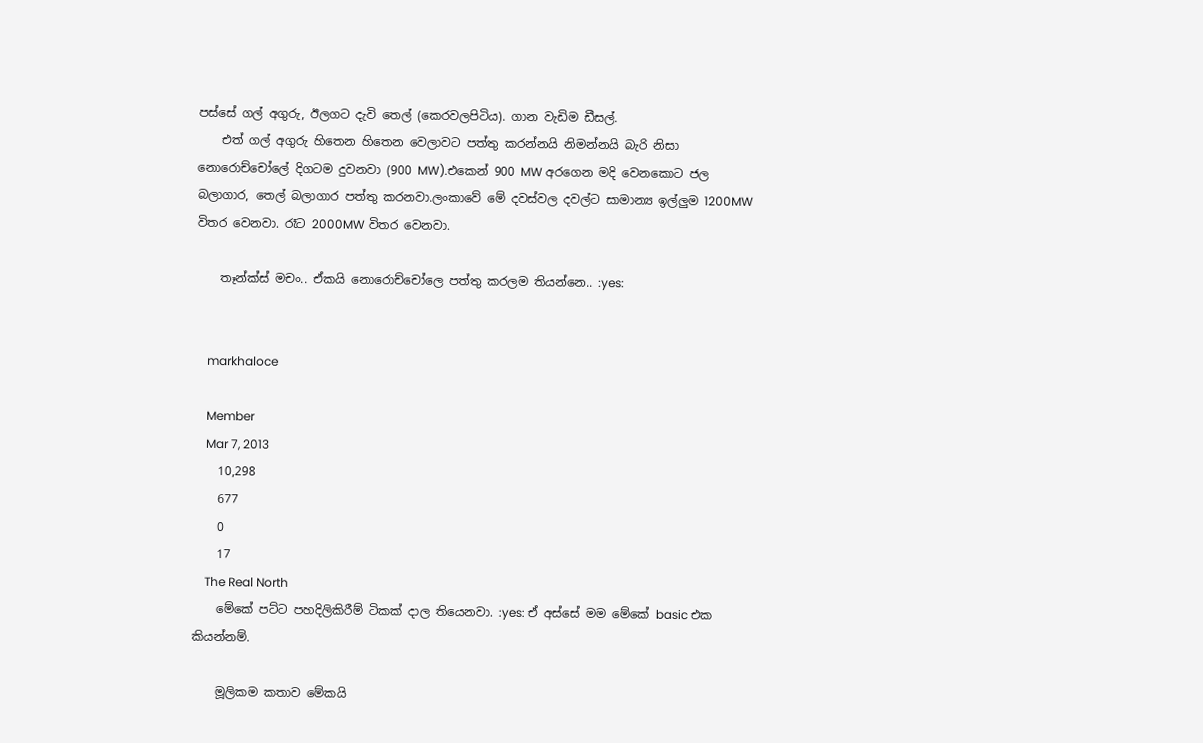පස්සේ ගල් අගුරු, ඊලගට දැවි තෙල් (කෙරවලපිටිය). ගාන වැඩිම ඩීසල්.
    එත් ගල් අගුරු හිතෙන හිතෙන වෙලාවට පත්තු කරන්නයි නිමන්නයි බැරි නිසා නොරොච්චෝලේ දිගටම දුවනවා (900 MW).එකෙන් 900 MW අරගෙන මදි වෙනකොට ජල බලාගාර, තෙල් බලාගාර පත්තු කරනවා.ලංකාවේ මේ දවස්වල දවල්ට සාමාන්‍ය ඉල්ලුම 1200MW විතර වෙනවා. රෑට 2000MW විතර වෙනවා.

    තෑන්ක්ස් මචං.. ඒකයි නොරොච්චෝලෙ පත්තු කරලම තියන්නෙ.. :yes:


    markhaloce

    Member
    Mar 7, 2013
    10,298
    677
    0
    17
    The Real North
    මේකේ පට්ට පහදිලිකිරීම් ටිකක් දාල තියෙනවා. :yes: ඒ අස්සේ මම මේකේ basic එක කියන්නම්.

    මූලිකම කතාව මේකයි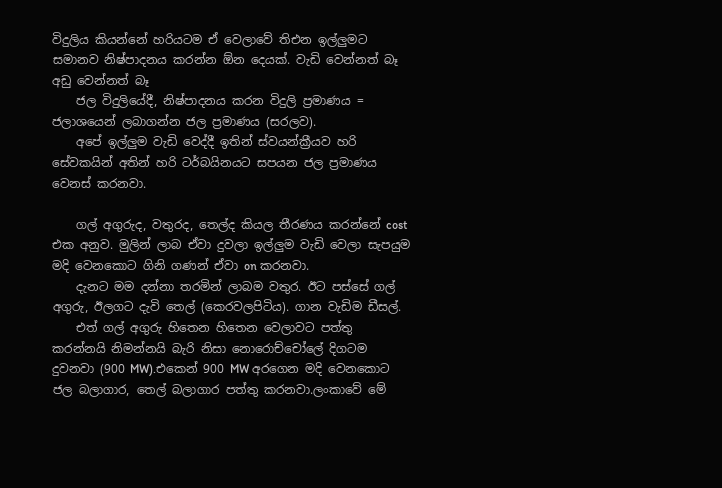විදුලිය කියන්නේ හරියටම ඒ වෙලාවේ තිඑන ඉල්ලුමට සමානව නිෂ්පාදනය කරන්න ඕන දෙයක්. වැඩි වෙන්නත් බෑ අඩු වෙන්නත් බෑ
    ජල විදුලියේදී, නිෂ්පාදනය කරන විදුලි ප්‍රමාණය = ජලාශයෙන් ලබාගන්න ජල ප්‍රමාණය (සරලව).
    අපේ ඉල්ලුම වැඩි වෙද්දී ඉතින් ස්වයන්ක්‍රීයව හරි සේවකයින් අතින් හරි ටර්බයිනයට සපයන ජල ප්‍රමාණය වෙනස් කරනවා.

    ගල් අගුරුද, වතුරද, තෙල්ද කියල තීරණය කරන්නේ cost එක අනුව. මුලින් ලාබ ඒවා දුවලා ඉල්ලුම වැඩි වෙලා සැපයුම මදි වෙනකොට ගිනි ගණන් ඒවා on කරනවා.
    දැනට මම දන්නා තරමින් ලාබම වතුර. ඊට පස්සේ ගල් අගුරු, ඊලගට දැවි තෙල් (කෙරවලපිටිය). ගාන වැඩිම ඩීසල්.
    එත් ගල් අගුරු හිතෙන හිතෙන වෙලාවට පත්තු කරන්නයි නිමන්නයි බැරි නිසා නොරොච්චෝලේ දිගටම දුවනවා (900 MW).එකෙන් 900 MW අරගෙන මදි වෙනකොට ජල බලාගාර, තෙල් බලාගාර පත්තු කරනවා.ලංකාවේ මේ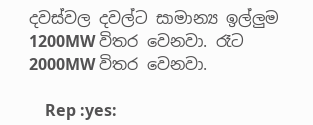දවස්වල දවල්ට සාමාන්‍ය ඉල්ලුම 1200MW විතර වෙනවා. රෑට 2000MW විතර වෙනවා.

    Rep :yes: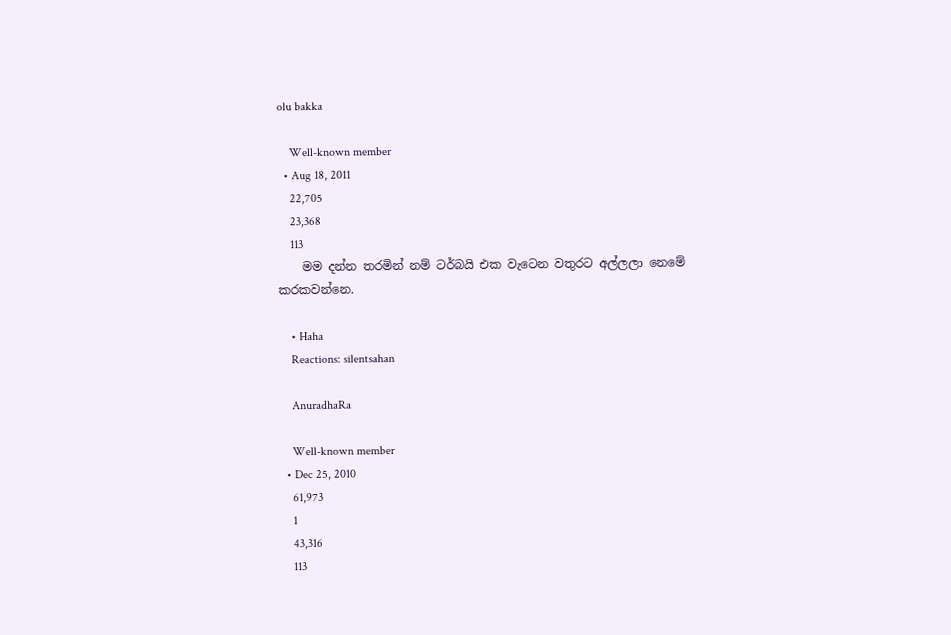olu bakka

    Well-known member
  • Aug 18, 2011
    22,705
    23,368
    113
    මම දන්න තරමින් නම් ටර්බයි එක වැටෙන වතුරට අල්ලලා නෙමේ කරකවන්නෙ.

    • Haha
    Reactions: silentsahan

    AnuradhaRa

    Well-known member
  • Dec 25, 2010
    61,973
    1
    43,316
    113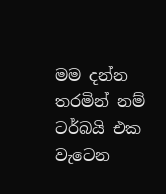මම දන්න තරමින් නම් ටර්බයි එක වැටෙන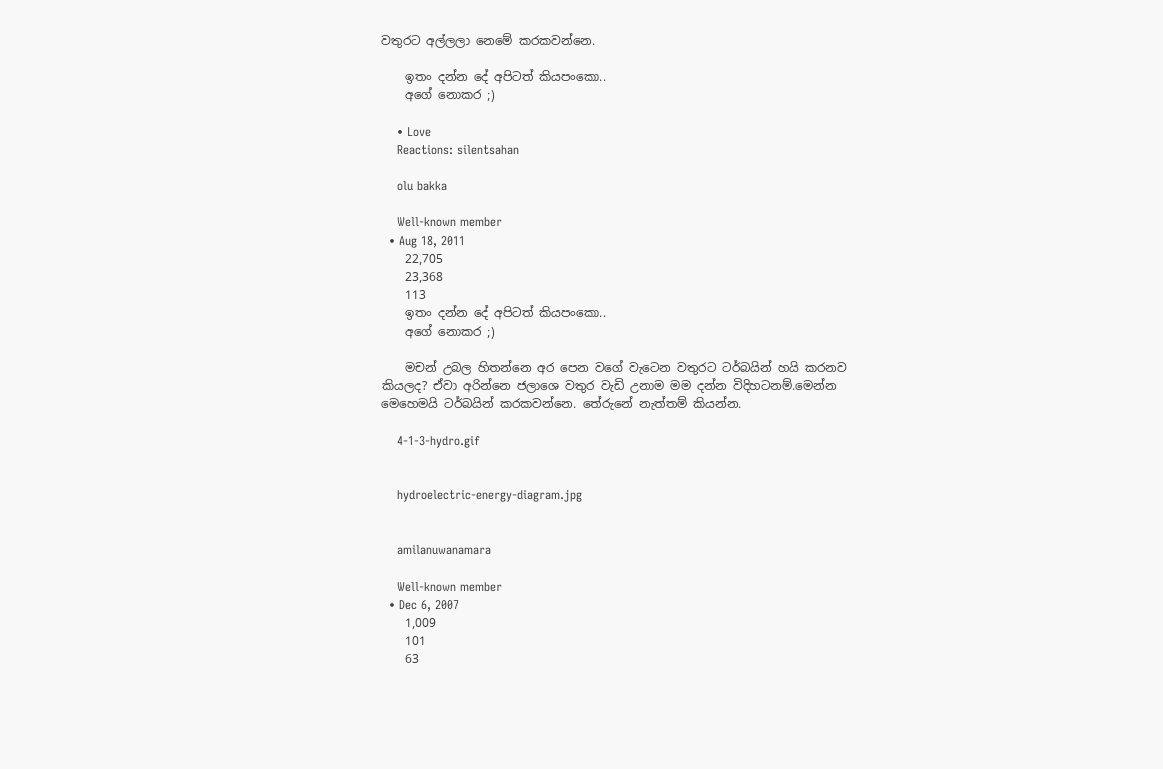වතුරට අල්ලලා නෙමේ කරකවන්නෙ.

    ඉතං දන්න දේ අපිටත් කියපංකො..
    අගේ නොකර ;)

    • Love
    Reactions: silentsahan

    olu bakka

    Well-known member
  • Aug 18, 2011
    22,705
    23,368
    113
    ඉතං දන්න දේ අපිටත් කියපංකො..
    අගේ නොකර ;)

    මචන් උබල හිතන්නෙ අර පෙන වගේ වැටෙන වතුරට ටර්බයින් හයි කරනව කියලද? ඒවා අරින්නෙ ජලාශෙ වතුර වැඩි උනාම මම දන්න විදිහටනම්.මෙන්න මෙහෙමයි ටර්බයින් කරකවන්නෙ. තේරුනේ නැත්තම් කියන්න.

    4-1-3-hydro.gif


    hydroelectric-energy-diagram.jpg


    amilanuwanamara

    Well-known member
  • Dec 6, 2007
    1,009
    101
    63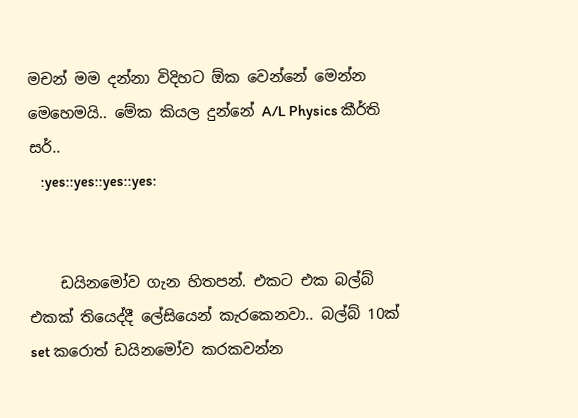මචන් මම දන්නා විදිහට ඕක වෙන්නේ මෙන්න මෙහෙමයි.. මේක කියල දුන්නේ A/L Physics කීර්ති සර්..
    :yes::yes::yes::yes:


    ඩයිනමෝව ගැන හිතපන්. එකට එක බල්බ් එකක් තියෙද්දී ලේසියෙන් කැරකෙනවා.. බල්බ් 10ක් set කරොත් ඩයිනමෝව කරකවන්න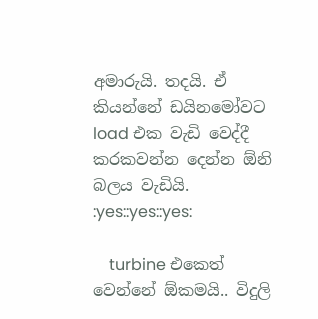අමාරුයි. තදයි. ඒ කියන්නේ ඩයිනමෝවට load එක වැඩි වෙද්දී කරකවන්න දෙන්න ඕනි බලය වැඩියි. :yes::yes::yes:

    turbine එකෙත් වෙන්නේ ඕකමයි.. විදුලි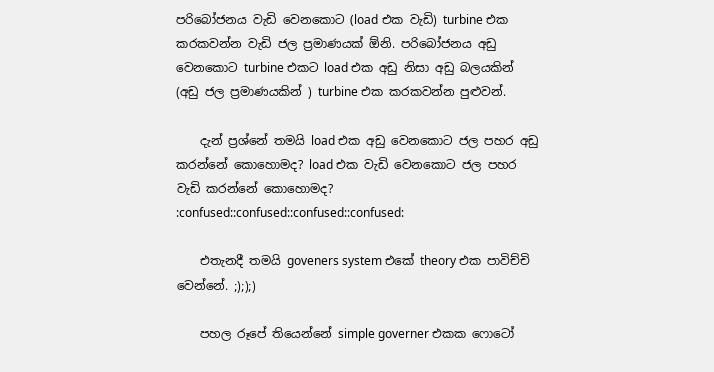පරිබෝජනය වැඩි වෙනකොට (load එක වැඩි) turbine එක කරකවන්න වැඩි ජල ප්‍රමාණයක් ඕනි. පරිබෝජනය අඩු වෙනකොට turbine එකට load එක අඩු නිසා අඩු බලයකින් (අඩු ජල ප්‍රමාණයකින් ) turbine එක කරකවන්න පුළුවන්.

    දැන් ප්‍රශ්නේ තමයි load එක අඩු වෙනකොට ජල පහර අඩු කරන්නේ කොහොමද? load එක වැඩි වෙනකොට ජල පහර වැඩි කරන්නේ කොහොමද? :confused::confused::confused::confused:

    එතැනදී තමයි goveners system එකේ theory එක පාවිච්චි වෙන්නේ. ;););)

    පහල රූපේ තියෙන්නේ simple governer එකක ෆොටෝ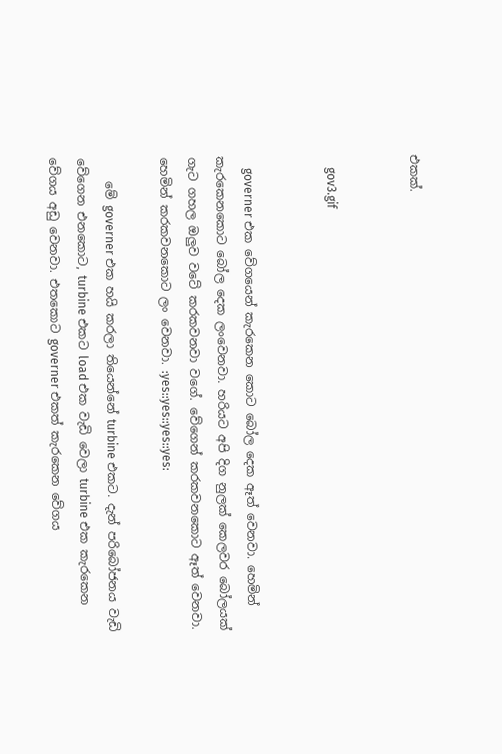එකක්.


    gov3.gif


    governer එක වේගයෙන් කැරකෙන කොට බෝල දෙක ඈත් වෙනවා. හෙමින් කැරකෙනකොට බෝල දෙක ලංවෙනවා. හරියට අපි දිග නුලක් කෙලවර බෝලයක් ගැට ගහල ඔලුව වටේ කරකවනවා වගේ. වේගෙන් කරකවනකොට ඈත් වෙනවා. හෙමින් කරකවනකොට ලං වෙනවා. :yes::yes::yes::yes:

    මේ governer එක හයි කරලා තියෙන්නේ turbine එකට. දැන් පරිබෝජනය වැඩි වේගෙන එනකොට, turbine එකට load එක වැඩි වෙලා turbine එක කැරකෙන වේගය අඩු වෙනවා. එතකොට governer එකත් කැරකෙන වේගය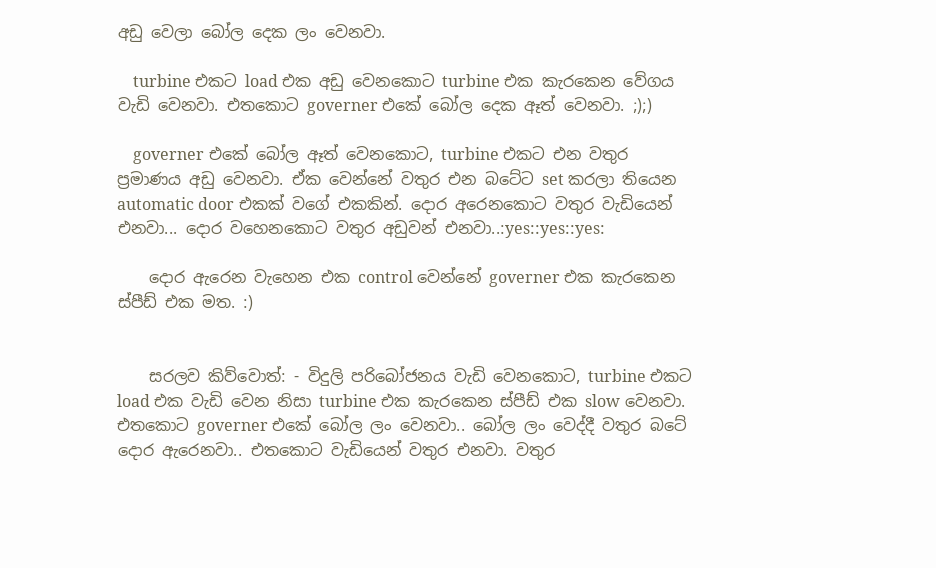අඩු වෙලා බෝල දෙක ලං වෙනවා.

    turbine එකට load එක අඩු වෙනකොට turbine එක කැරකෙන වේගය වැඩි වෙනවා. එතකොට governer එකේ බෝල දෙක ඈත් වෙනවා. ;);)

    governer එකේ බෝල ඈත් වෙනකොට, turbine එකට එන වතුර ප්‍රමාණය අඩු වෙනවා. ඒක වෙන්නේ වතුර එන බටේට set කරලා තියෙන automatic door එකක් වගේ එකකින්. දොර අරෙනකොට වතුර වැඩියෙන් එනවා... දොර වහෙනකොට වතුර අඩුවන් එනවා..:yes::yes::yes:

    දොර ඇරෙන වැහෙන එක control වෙන්නේ governer එක කැරකෙන ස්පීඩ් එක මත. :)


    සරලව කිව්වොත්: - විදුලි පරිබෝජනය වැඩි වෙනකොට, turbine එකට load එක වැඩි වෙන නිසා turbine එක කැරකෙන ස්පීඩ් එක slow වෙනවා. එතකොට governer එකේ බෝල ලං වෙනවා.. බෝල ලං වෙද්දී වතුර බටේ දොර ඇරෙනවා.. එතකොට වැඩියෙන් වතුර එනවා. වතුර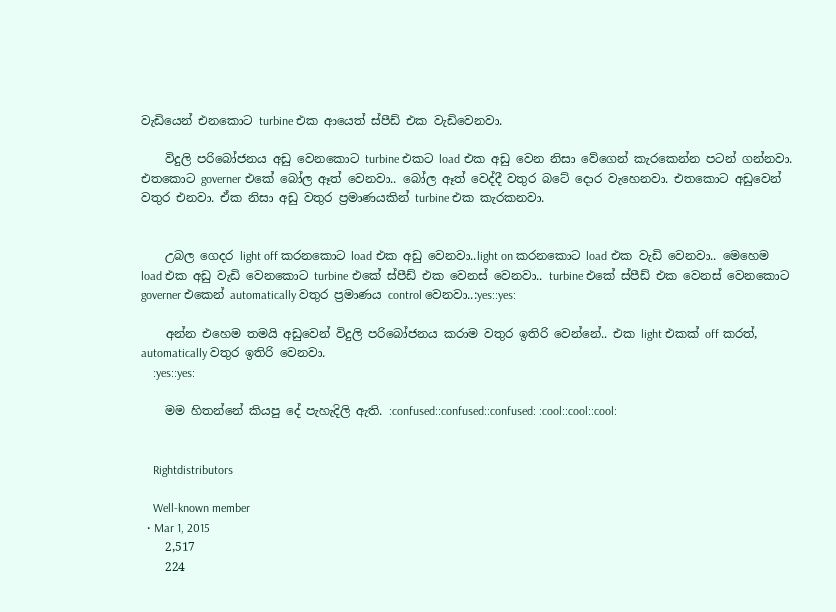වැඩියෙන් එනකොට turbine එක ආයෙත් ස්පීඩ් එක වැඩිවෙනවා.

    විදුලි පරිබෝජනය අඩු වෙනකොට turbine එකට load එක අඩු වෙන නිසා වේගෙන් කැරකෙන්න පටන් ගන්නවා. එතකොට governer එකේ බෝල ඈත් වෙනවා.. බෝල ඈත් වෙද්දී වතුර බටේ දොර වැහෙනවා. එතකොට අඩුවෙන් වතුර එනවා. ඒක නිසා අඩු වතුර ප්‍රමාණයකින් turbine එක කැරකනවා.


    උබල ගෙදර light off කරනකොට load එක අඩු වෙනවා..light on කරනකොට load එක වැඩි වෙනවා.. මෙහෙම load එක අඩු වැඩි වෙනකොට turbine එකේ ස්පීඩ් එක වෙනස් වෙනවා.. turbine එකේ ස්පීඩ් එක වෙනස් වෙනකොට governer එකෙන් automatically වතුර ප්‍රමාණය control වෙනවා..:yes::yes:

    අන්න එහෙම තමයි අඩුවෙන් විදුලි පරිබෝජනය කරාම වතුර ඉතිරි වෙන්නේ.. එක light එකක් off කරත්, automatically වතුර ඉතිරි වෙනවා.
    :yes::yes:

    මම හිතන්නේ කියපු දේ පැහැදිලි ඇති. :confused::confused::confused: :cool::cool::cool:


    Rightdistributors

    Well-known member
  • Mar 1, 2015
    2,517
    224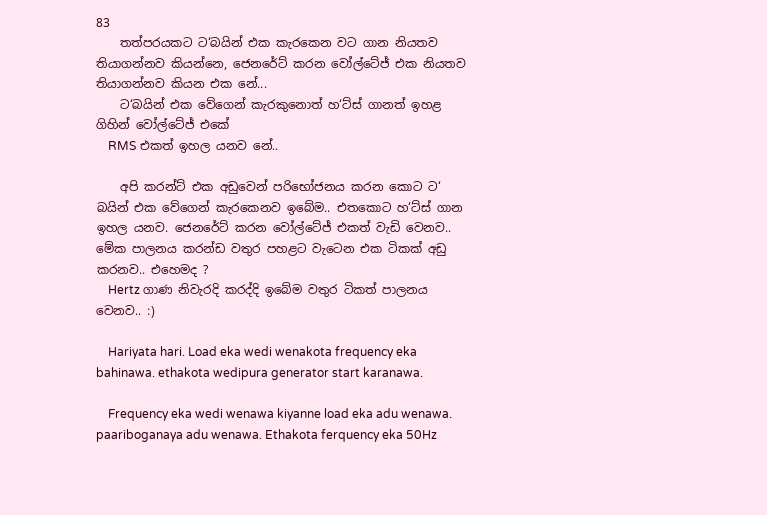83
    තත්පරයකට ට‘බයින් එක කැරකෙන වට ගාන නියතව තියාගන්නව කියන්නෙ, ජෙනරේට් කරන වෝල්ටේජ් එක නියතව තියාගන්නව කියන එක නේ...
    ට‘බයින් එක වේගෙන් කැරකුනොත් හ‘ට්ස් ගානත් ඉහළ ගිහින් වෝල්ටේජ් එකේ
    RMS එකත් ඉහල යනව නේ..

    අපි කරන්ට් එක අඩුවෙන් පරිභෝජනය කරන කොට ට‘ බයින් එක වේගෙන් කැරකෙනව ඉබේම.. එතකොට හ‘ට්ස් ගාන ඉහල යනව. ජෙනරේට් කරන වෝල්ටේජ් එකත් වැඩි වෙනව.. මේක පාලනය කරන්ඩ වතුර පහළට වැටෙන එක ටිකක් අඩු කරනව.. එහෙමද ?
    Hertz ගාණ නිවැරදි කරද්දි ඉබේම වතුර ටිකත් පාලනය වෙනව.. :)

    Hariyata hari. Load eka wedi wenakota frequency eka bahinawa. ethakota wedipura generator start karanawa.

    Frequency eka wedi wenawa kiyanne load eka adu wenawa. paariboganaya adu wenawa. Ethakota ferquency eka 50Hz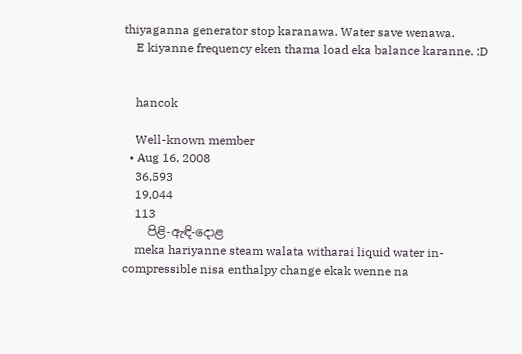thiyaganna generator stop karanawa. Water save wenawa.
    E kiyanne frequency eken thama load eka balance karanne. :D


    hancok

    Well-known member
  • Aug 16, 2008
    36,593
    19,044
    113
    පිළි-ඇඳි-දොළ
    meka hariyanne steam walata witharai liquid water in-compressible nisa enthalpy change ekak wenne na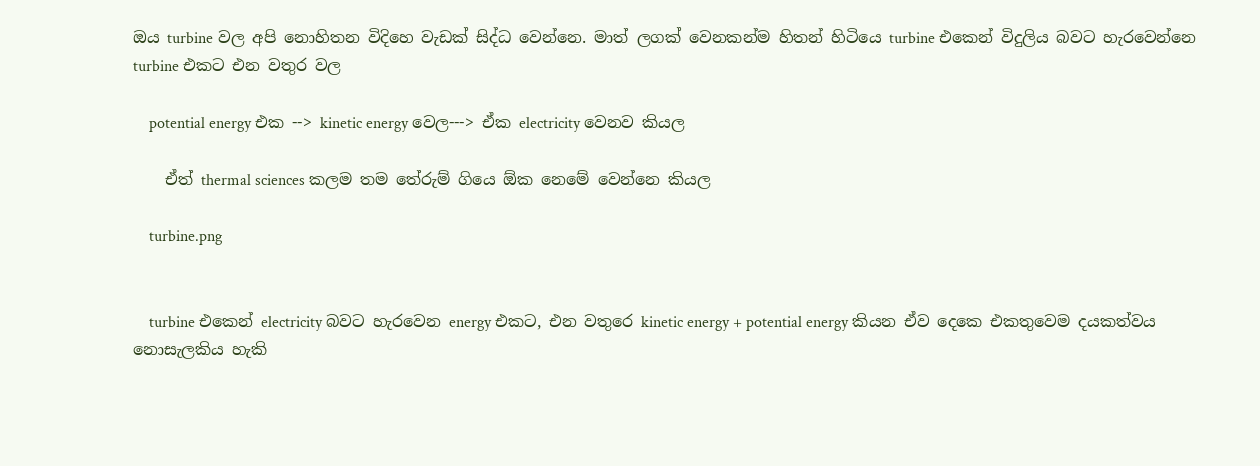ඔය turbine වල අපි නොහිතන විදිහෙ වැඩක් සිද්ධ වෙන්නෙ. මාත් ලගක් වෙනකන්ම හිතන් හිටියෙ turbine එකෙන් විදුලිය බවට හැරවෙන්නෙ turbine එකට එන වතුර වල

    potential energy එක --> kinetic energy වෙල---> ඒක electricity වෙනව කියල

    ඒත් thermal sciences කලම තම තේරුම් ගියෙ ඕක නෙමේ වෙන්නෙ කියල

    turbine.png


    turbine එකෙන් electricity බවට හැරවෙන energy එකට, එන වතුරෙ kinetic energy + potential energy කියන ඒව දෙකෙ එකතුවෙම දයකත්වය නොසැලකිය හැකි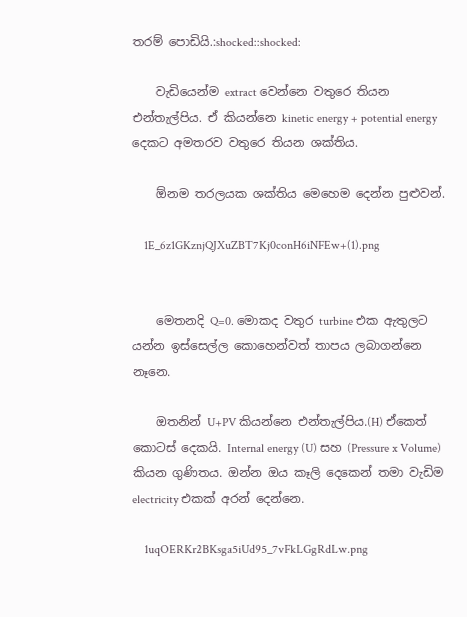තරම් පොඩියි.:shocked::shocked:

    වැඩියෙන්ම extract වෙන්නෙ වතුරෙ තියන එන්තැල්පිය. ඒ කියන්නෙ kinetic energy + potential energy දෙකට අමතරව වතුරෙ තියන ශක්තිය.

    ඕනම තරලයක ශක්තිය මෙහෙම දෙන්න පුළුවන්.

    1E_6z1GKznjQJXuZBT7Kj0conH6iNFEw+(1).png


    මෙතනදි Q=0. මොකද වතුර turbine එක ඇතුලට යන්න ඉස්සෙල්ල කොහෙන්වත් තාපය ලබාගන්නෙ නෑනෙ.

    ඔතනින් U+PV කියන්නෙ එන්තැල්පිය.(H) ඒකෙත් කොටස් දෙකයි. Internal energy (U) සහ (Pressure x Volume) කියන ගුණිතය. ඔන්න ඔය කෑලි දෙකෙන් තමා වැඩිම electricity එකක් අරන් දෙන්නෙ.

    1uqOERKr2BKsga5iUd95_7vFkLGgRdLw.png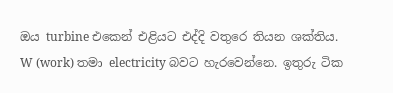ඔය turbine එකෙන් එළියට එද්දි වතුරෙ තියන ශක්තිය. W (work) තමා electricity බවට හැරවෙන්නෙ. ඉතුරු ටික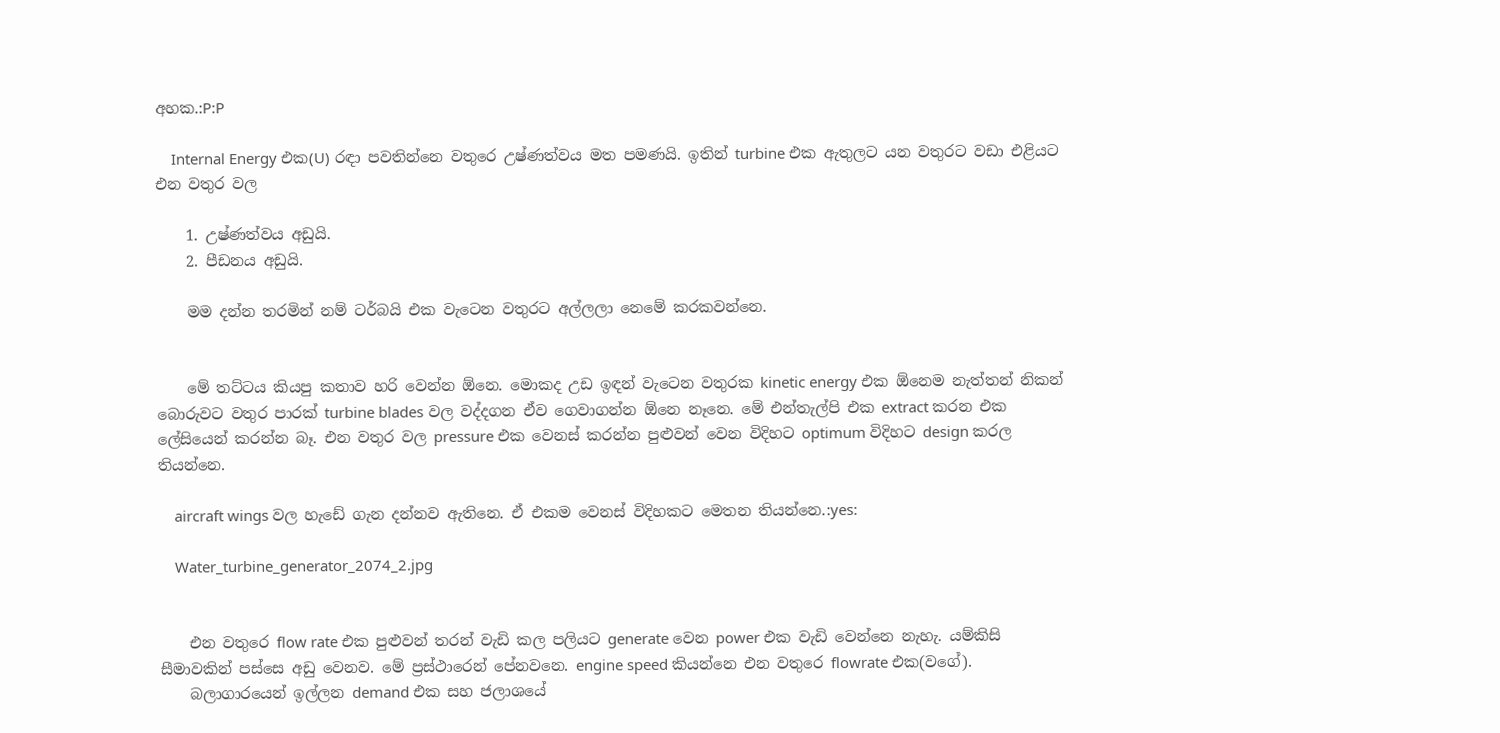අහක.:P:P

    Internal Energy එක(U) රඳා පවතින්නෙ වතුරෙ උෂ්ණත්වය මත පමණයි. ඉතින් turbine එක ඇතුලට යන වතුරට වඩා එළියට එන වතුර වල

    1. උෂ්ණත්වය අඩුයි.
    2. පීඩනය අඩුයි.

    මම දන්න තරමින් නම් ටර්බයි එක වැටෙන වතුරට අල්ලලා නෙමේ කරකවන්නෙ.


    මේ තට්ටය කියපු කතාව හරි වෙන්න ඕනෙ. මොකද උඩ ඉඳන් වැටෙන වතුරක kinetic energy එක ඕනෙම නැත්තන් නිකන් බොරුවට වතුර පාරක් turbine blades වල වද්දගන ඒව ගෙවාගන්න ඕනෙ නෑනෙ. මේ එන්තැල්පි එක extract කරන එක ලේසියෙන් කරන්න බෑ. එන වතුර වල pressure එක වෙනස් කරන්න පුළුවන් වෙන විදිහට optimum විදිහට design කරල තියන්නෙ.

    aircraft wings වල හැඩේ ගැන දන්නව ඇතිනෙ. ඒ එකම වෙනස් විදිහකට මෙතන තියන්නෙ.:yes:

    Water_turbine_generator_2074_2.jpg


    එන වතුරෙ flow rate එක පුළුවන් තරන් වැඩි කල පලියට generate වෙන power එක වැඩි වෙන්නෙ නැහැ. යම්කිසි සීමාවකින් පස්සෙ අඩු වෙනව. මේ ප්‍රස්ථාරෙන් පේනවනෙ. engine speed කියන්නෙ එන වතුරෙ flowrate එක(වගේ).
    බලාගාරයෙන් ඉල්ලන demand එක සහ ජලාශයේ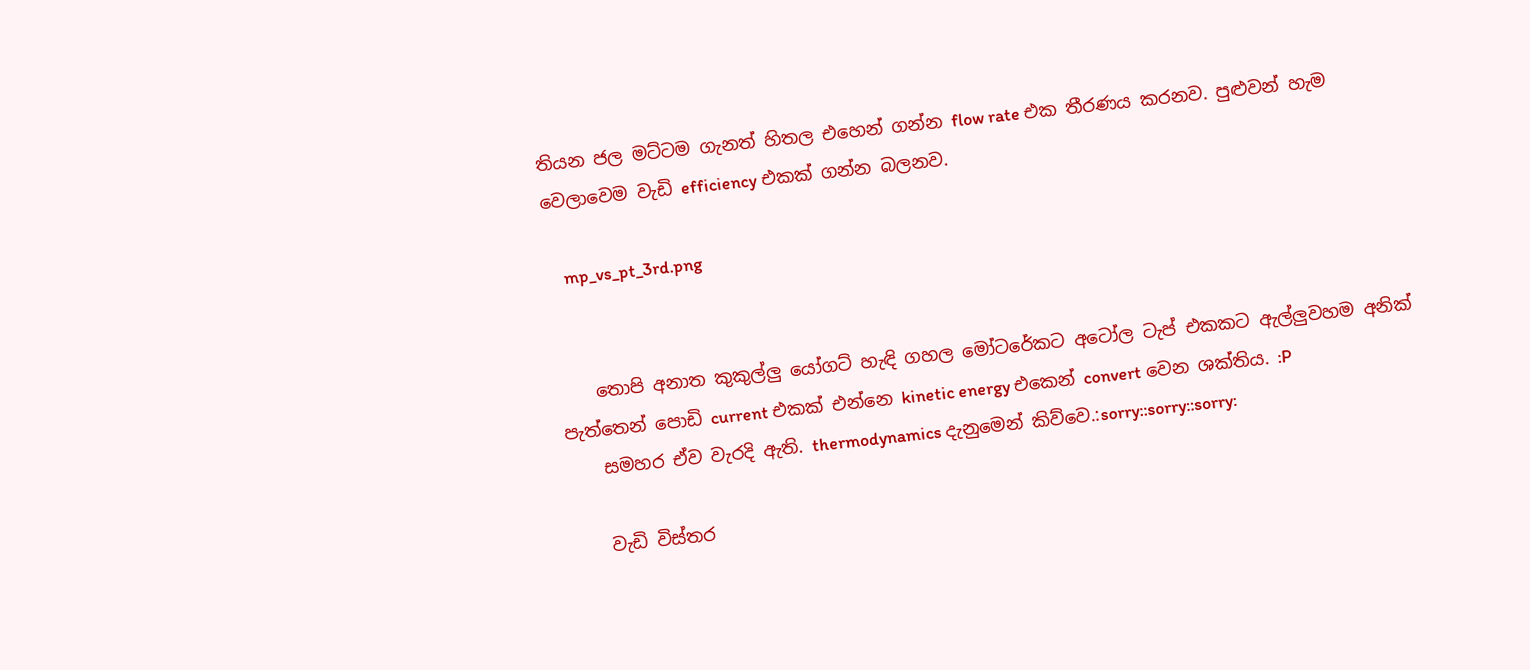තියන ජල මට්ටම ගැනත් හිතල එහෙන් ගන්න flow rate එක තීරණය කරනව. පුළුවන් හැම වෙලාවෙම වැඩි efficiency එකක් ගන්න බලනව.

    mp_vs_pt_3rd.png


    තොපි අනාත කුකුල්ලු යෝගට් හැඳි ගහල මෝටරේකට අටෝල ටැප් එකකට ඇල්ලුවහම අනික් පැත්තෙන් පොඩි current එකක් එන්නෙ kinetic energy එකෙන් convert වෙන ශක්තිය. :P
    සමහර ඒව වැරදි ඇති. thermodynamics දැනුමෙන් කිව්වෙ.:sorry::sorry::sorry:

    වැඩි විස්තර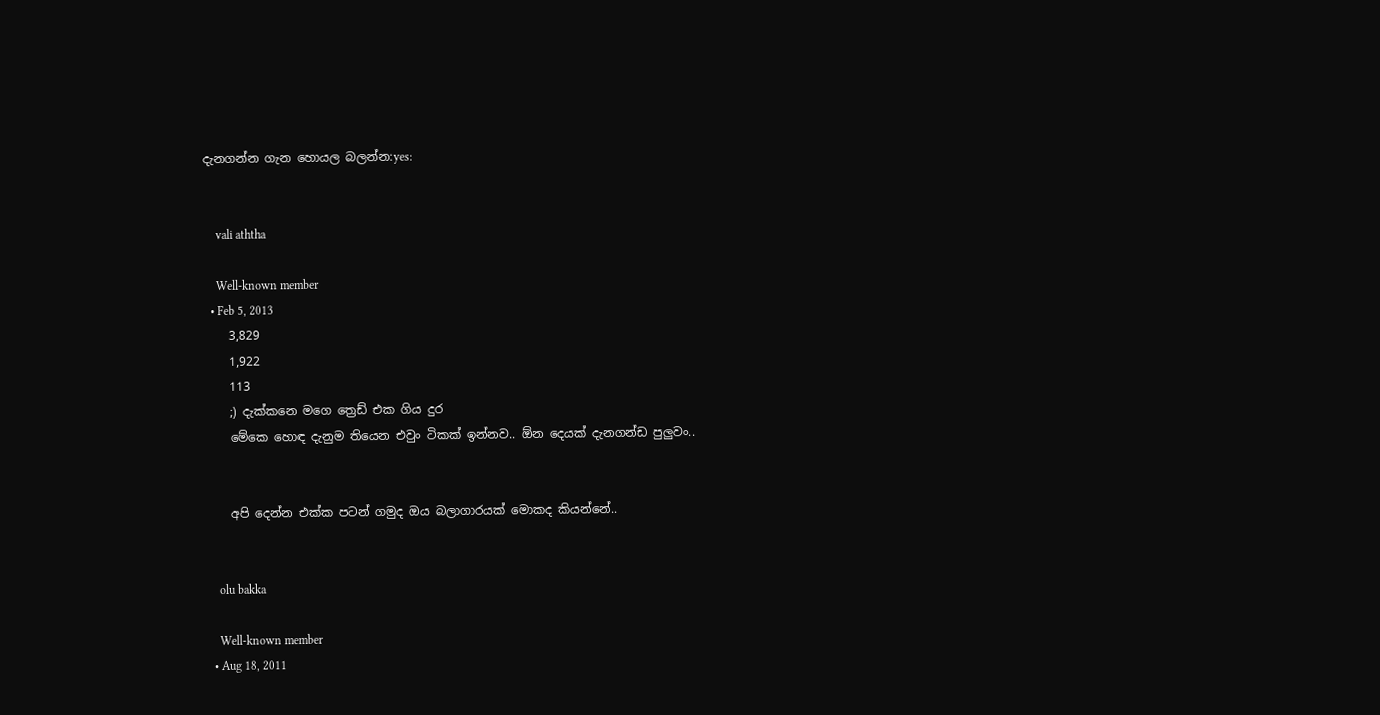දැනගන්න ගැන හොයල බලන්න:yes:


    vali aththa

    Well-known member
  • Feb 5, 2013
    3,829
    1,922
    113
    ;) දැක්කනෙ මගෙ ත්‍රෙඩ් එක ගිය දුර
    මේකෙ හොඳ දැනුම තියෙන එවුං ටිකක් ඉන්නව.. ඕන දෙයක් දැනගන්ඩ පුලුවං..


    අපි දෙන්න එක්ක පටන් ගමුද ඔය බලාගාරයක් මොකද කියන්නේ..


    olu bakka

    Well-known member
  • Aug 18, 2011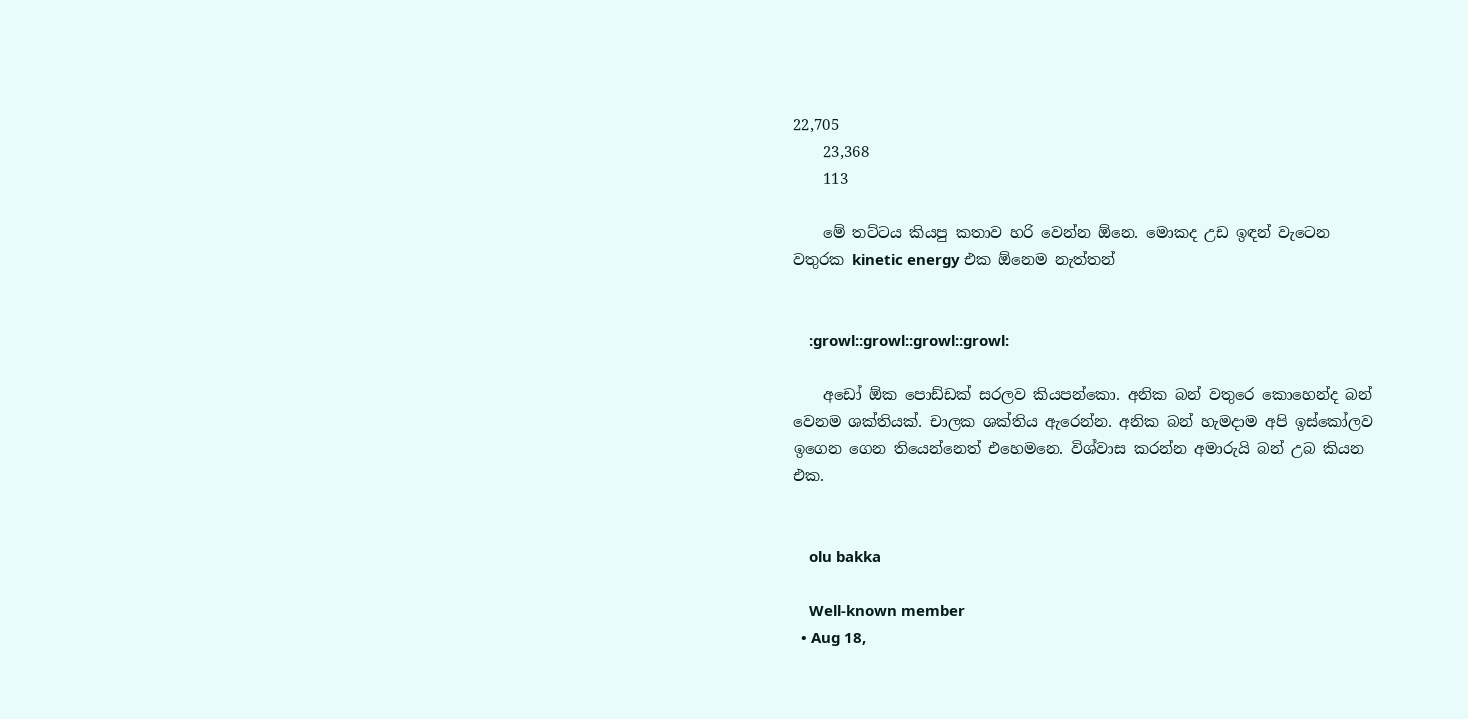22,705
    23,368
    113

    මේ තට්ටය කියපු කතාව හරි වෙන්න ඕනෙ. මොකද උඩ ඉඳන් වැටෙන වතුරක kinetic energy එක ඕනෙම නැත්තන්


    :growl::growl::growl::growl:

    අඩෝ ඕක පොඩ්ඩක් සරලව කියපන්කො. අනික බන් වතුරෙ කොහෙන්ද බන් වෙනම ශක්තියක්. චාලක ශක්තිය ඇරෙන්න. අනික බන් හැමදාම අපි ඉස්කෝලව ඉගෙන ගෙන තියෙන්නෙත් එහෙමනෙ. විශ්වාස කරන්න අමාරුයි බන් උබ කියන එක.


    olu bakka

    Well-known member
  • Aug 18,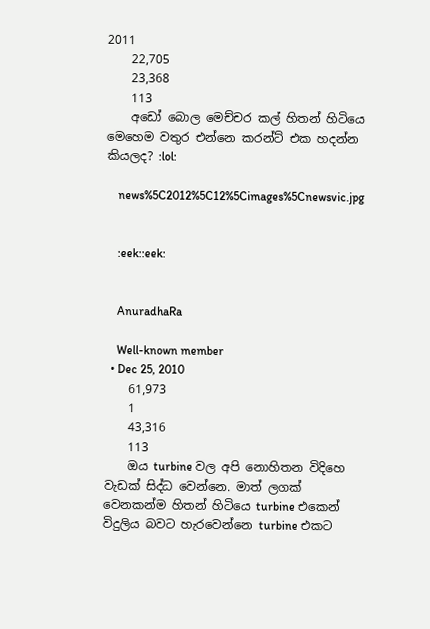2011
    22,705
    23,368
    113
    අඩෝ බොල මෙච්චර කල් හිතන් හිටියෙ මෙහෙම වතුර එන්නෙ කරන්ට් එක හදන්න කියලද? :lol:

    news%5C2012%5C12%5Cimages%5Cnewsvic.jpg


    :eek::eek:


    AnuradhaRa

    Well-known member
  • Dec 25, 2010
    61,973
    1
    43,316
    113
    ඔය turbine වල අපි නොහිතන විදිහෙ වැඩක් සිද්ධ වෙන්නෙ. මාත් ලගක් වෙනකන්ම හිතන් හිටියෙ turbine එකෙන් විදුලිය බවට හැරවෙන්නෙ turbine එකට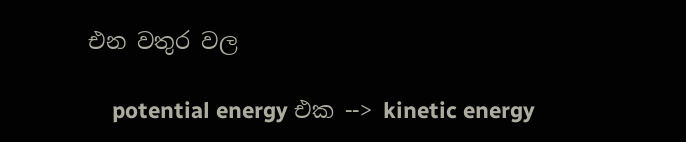එන වතුර වල

    potential energy එක --> kinetic energy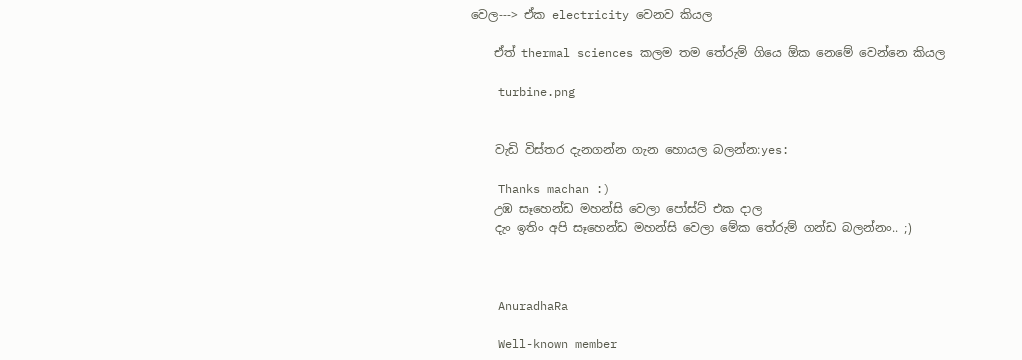වෙල---> ඒක electricity වෙනව කියල

    ඒත් thermal sciences කලම තම තේරුම් ගියෙ ඕක නෙමේ වෙන්නෙ කියල

    turbine.png


    වැඩි විස්තර දැනගන්න ගැන හොයල බලන්න:yes:

    Thanks machan :)
    උඹ සෑහෙන්ඩ මහන්සි වෙලා පෝස්ට් එක දාල
    දැං ඉතිං අපි සෑහෙන්ඩ මහන්සි වෙලා මේක තේරුම් ගන්ඩ බලන්නං.. ;)



    AnuradhaRa

    Well-known member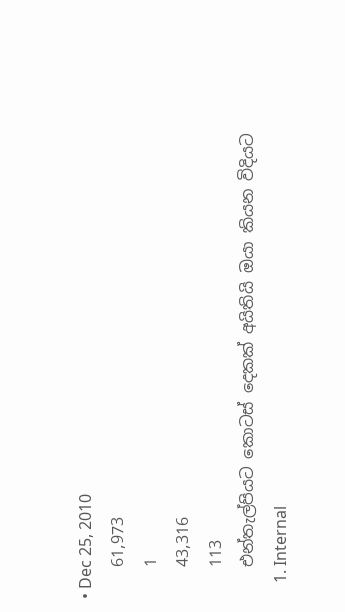• Dec 25, 2010
    61,973
    1
    43,316
    113
    එන්තැල්පියට කොටස් දෙකක් අයිතියි ඔයා කියන විදියට
    1. Internal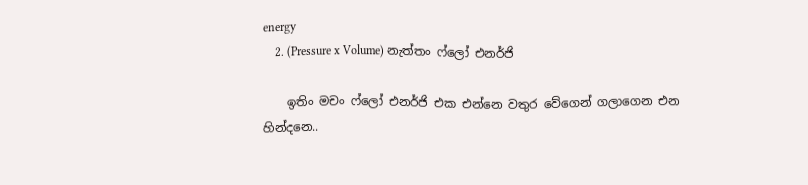energy
    2. (Pressure x Volume) නැත්තං ෆ්ලෝ එනර්ජි

    ඉතිං මචං ෆ්ලෝ එනර්ජි එක එන්නෙ වතුර වේගෙන් ගලාගෙන එන හින්දනෙ..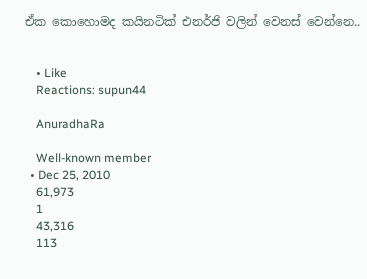ඒක කොහොමද කයිනටික් එනර්ජි වලින් වෙනස් වෙන්නෙ..


    • Like
    Reactions: supun44

    AnuradhaRa

    Well-known member
  • Dec 25, 2010
    61,973
    1
    43,316
    113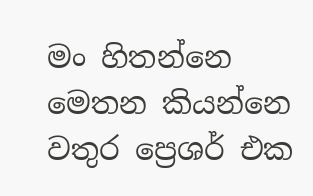මං හිතන්නෙ මෙතන කියන්නෙ වතුර ප්‍රෙශර් එක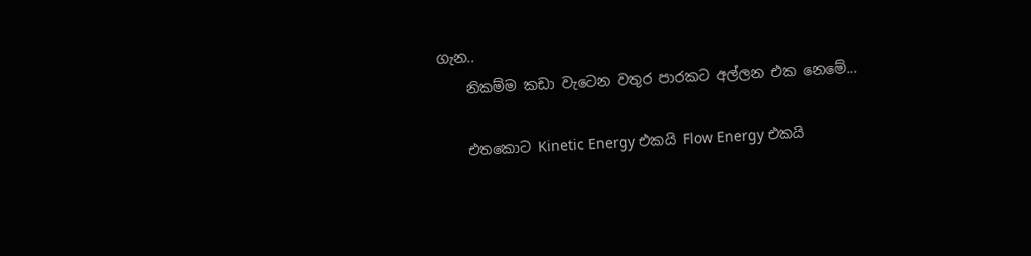ගැන..
    නිකම්ම කඩා වැටෙන වතුර පාරකට අල්ලන එක නෙමේ...

    එතකොට Kinetic Energy එකයි Flow Energy එකයි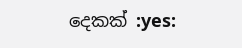දෙකක් :yes: